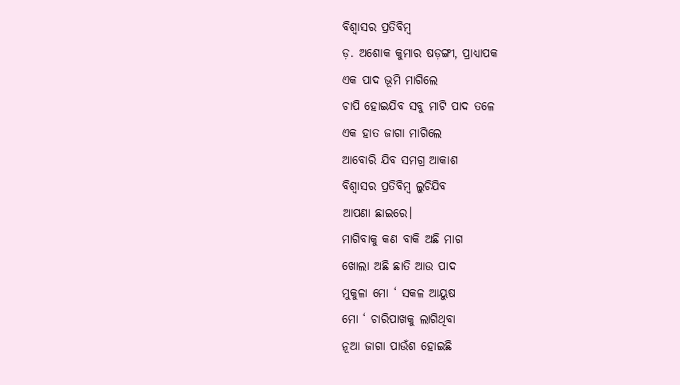ବିଶ୍ଵାସର ପ୍ରତିବିମ୍ବ
ଡ଼. ଅଶୋକ କୁମାର ଷଡ଼ଙ୍ଗୀ, ପ୍ରାଧ୍ୟାପକ
ଏକ ପାଦ ଭୂମି ମାଗିଲେ
ଚାପି ହୋଇଯିବ ସବୁ ମାଟି ପାଦ ତଳେ
ଏକ ହାତ ଜାଗା ମାଗିଲେ
ଆବୋରି ଯିବ ସମଗ୍ର ଆକାଶ
ବିଶ୍ଵାସର ପ୍ରତିବିମ୍ବ ଲୁଚିଯିବ
ଆପଣା ଛାଇରେ।
ମାଗିବାକୁ କଣ ବାକି ଅଛି ମାଗ
ଖୋଲା ଅଛି ଛାତି ଆଉ ପାଦ
ମୁକୁଳା ମୋ ‘ ସକଳ ଆୟୁଷ
ମୋ ‘ ଚାରିପାଖକୁ ଲାଗିଥିବା
ନୂଆ ଜାଗା ପାଉଁଶ ହୋଇଛି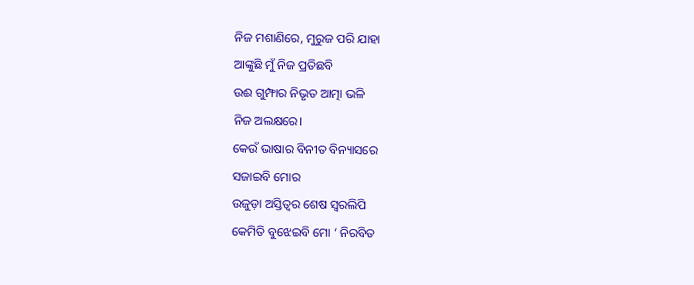ନିଜ ମଶାଣିରେ, ମୁରୁଜ ପରି ଯାହା
ଆଙ୍କୁଛି ମୁଁ ନିଜ ପ୍ରତିଛବି
ଉଈ ଗୁମ୍ଫାର ନିଭୃତ ଆତ୍ମା ଭଳି
ନିଜ ଅଲକ୍ଷରେ।
କେଉଁ ଭାଷାର ବିନୀତ ବିନ୍ୟାସରେ
ସଜାଇବି ମୋର
ଉଜୁଡ଼ା ଅସ୍ତିତ୍ୱର ଶେଷ ସ୍ଵରଲିପି
କେମିତି ବୁଝେଇବି ମୋ ‘ ନିରବିତ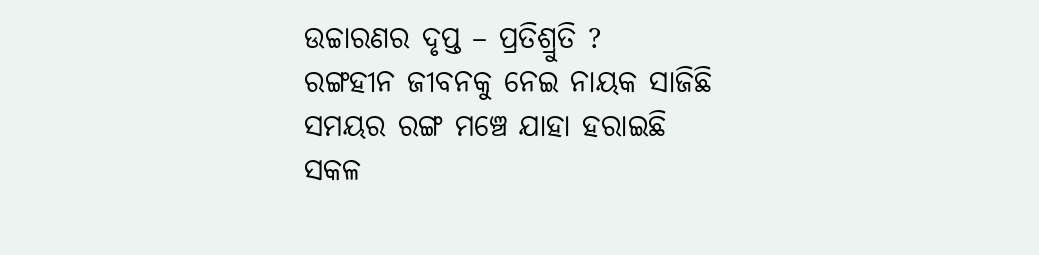ଉଚ୍ଚାରଣର ଦୃପ୍ତ – ପ୍ରତିଶ୍ରୁତି ?
ରଙ୍ଗହୀନ ଜୀବନକୁ ନେଇ ନାୟକ ସାଜିଛି
ସମୟର ରଙ୍ଗ ମଞ୍ଚେ ଯାହା ହରାଇଛି
ସକଳ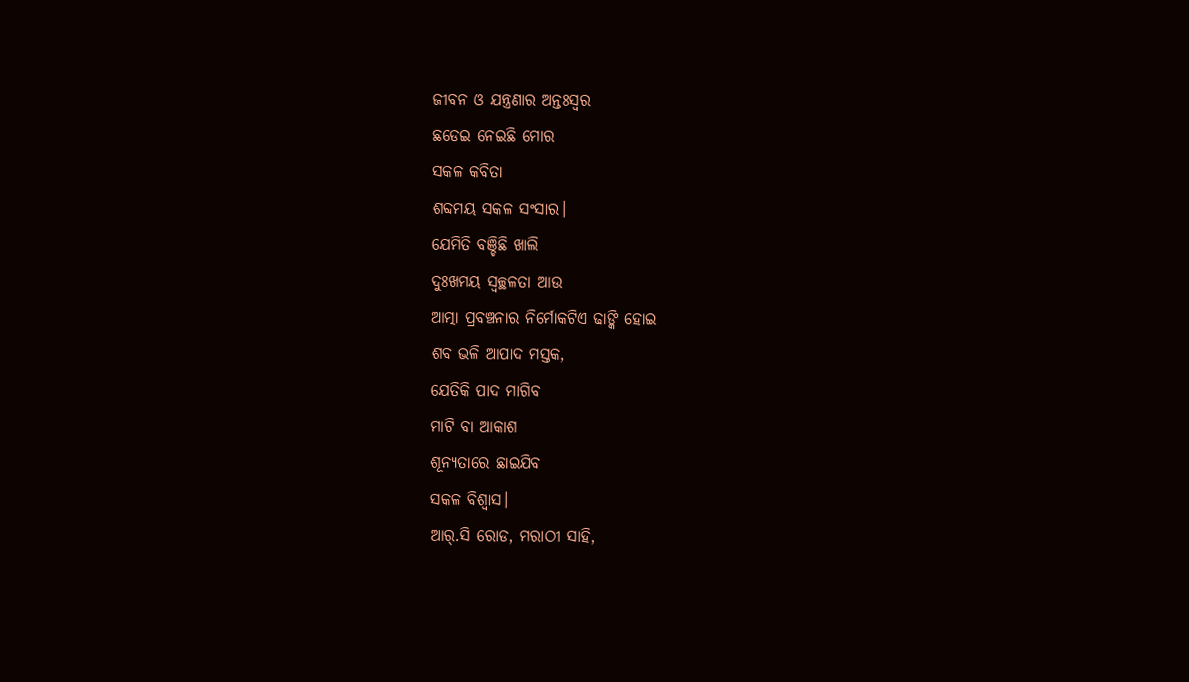ଜୀବନ ଓ ଯନ୍ତ୍ରଣାର ଅନ୍ତଃସ୍ଵର
ଛଡେଇ ନେଇଛି ମୋର
ସକଳ କବିତା
ଶବ୍ଦମୟ ସକଳ ସଂସାର।
ଯେମିତି ବଞ୍ଚିଛି ଖାଲି
ଦୁଃଖମୟ ସ୍ୱଚ୍ଛଳତା ଆଉ
ଆତ୍ମା ପ୍ରବଞ୍ଚନାର ନିର୍ମୋକଟିଏ ଢାଙ୍କି ହୋଇ
ଶବ ଭଳି ଆପାଦ ମସ୍ତକ,
ଯେତିକି ପାଦ ମାଗିବ
ମାଟି ବା ଆକାଶ
ଶୂନ୍ୟତାରେ ଛାଇଯିବ
ସକଳ ବିଶ୍ୱାସ।
ଆର୍.ସି ରୋଡ, ମରାଠୀ ସାହି,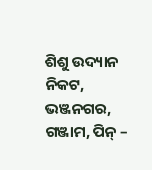ଶିଶୁ ଉଦ୍ୟାନ ନିକଟ,
ଭଞ୍ଜନଗର, ଗଞ୍ଜାମ, ପିନ୍ –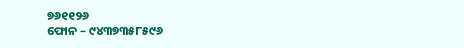୭୬୧୧୨୬
ଫୋନ – ୯୪୩୭୩୫୮୫୯୬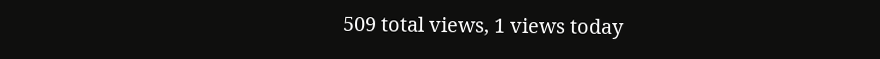509 total views, 1 views today